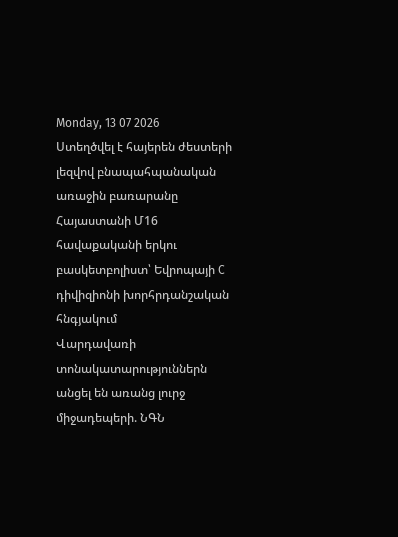Monday, 13 07 2026
Ստեղծվել է հայերեն ժեստերի լեզվով բնապահպանական առաջին բառարանը
Հայաստանի Մ16 հավաքականի երկու բասկետբոլիստ՝ Եվրոպայի C դիվիզիոնի խորհրդանշական հնգյակում
Վարդավառի տոնակատարություններն անցել են առանց լուրջ միջադեպերի. ՆԳՆ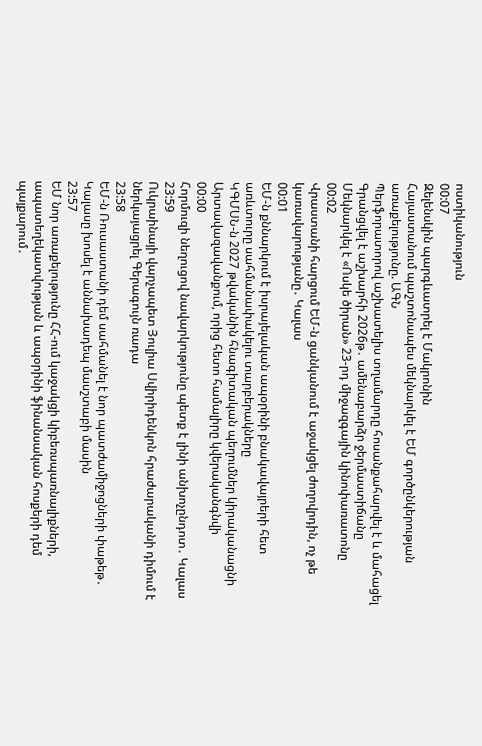ոստիկանություն
00:07
Զելենսկին պարգևատրել է Մակրոնին
Հայաստանում պաշտոնապես մեկնարկել է ԵՄ գործընկերության առաքելությունը. ԱԳՆ
Պերֆորատորով աշխատելիս տղամարդը հոսանքահարվել է և մահացել
Գրանցվել է աշխարհի 2026թ․ ամենաբարձր ջերմաստիճանը
Մեկնարկել է «Ոսկե ծիրան» 23-րդ միջազգային կինոփառատոնը
00:02
Վրաստանի հարցում ԵՄ-ն ցանկանում է աջակցել ժողովրդին, ոչ թե կառավարությանը․ Կալաս
00:01
ԵՄ-ն քննարկում է իսրայելական ապօրինի բնակավայրերի հետ առևտուրը սահմանափակելու տարբերակները
ԿԳՄՍՆ-ն 2027 թվականին հնագիտական պեղումներ կիրականացնի Արտավազավանքում, որից հետո համալիրը կվերականգնվի
00:00
Հորմուզի նեղուցով նավարկությունը պետք է լինի անխոչընդոտ․ Կալաս
23:59
Ուկրաինայի վարչապետ Յուլիա Սվիրիդենկոն հրաժարականի դիմում է ներկայացրել Գերագույն ռադա
23:58
ԵՄ-ն Ռուսաստանի դեմ սահմանել է նոր պատժամիջոցների փաթեթ․ Կալասը խոսել է աննախադեպ մասշտաբի մասին
23:57
ԵՄ նոր առաքելությունը ՀՀ-ում կաջակցի կիբեռսպառնալիքների, ապատեղեկատվության և ապօրինի ֆինանսական հոսքերի դեմ պայքարում․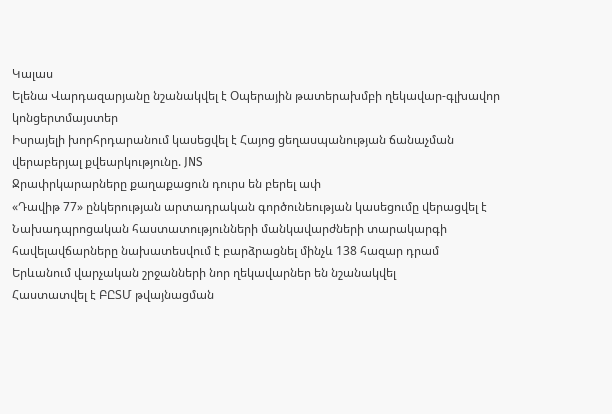Կալաս
Ելենա Վարդազարյանը նշանակվել է Օպերային թատերախմբի ղեկավար-գլխավոր կոնցերտմայստեր
Իսրայելի խորհրդարանում կասեցվել է Հայոց ցեղասպանության ճանաչման վերաբերյալ քվեարկությունը. JNS
Ջրափրկարարները քաղաքացուն դուրս են բերել ափ
«Դավիթ 77» ընկերության արտադրական գործունեության կասեցումը վերացվել է
Նախադպրոցական հաստատությունների մանկավարժների տարակարգի հավելավճարները նախատեսվում է բարձրացնել մինչև 138 հազար դրամ
Երևանում վարչական շրջանների նոր ղեկավարներ են նշանակվել
Հաստատվել է ԲԸՏՄ թվայնացման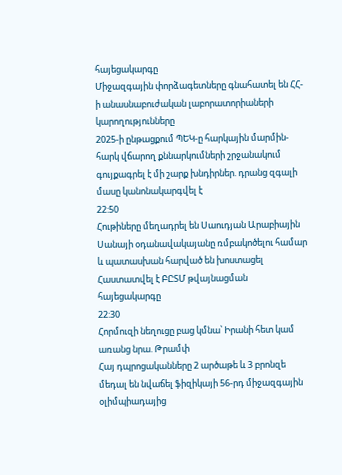հայեցակարգը
Միջազգային փորձագետները գնահատել են ՀՀ-ի անասնաբուժական լաբորատորիաների կարողությունները
2025-ի ընթացքում ՊԵԿ-ը հարկային մարմին-հարկ վճարող քննարկումների շրջանակում գույքագրել է մի շարք խնդիրներ. դրանց զգալի մասը կանոնակարգվել է
22:50
Հութիները մեղադրել են Սաուդյան Արաբիային Սանայի օդանավակայանը ռմբակոծելու համար և պատասխան հարված են խոստացել
Հաստատվել է ԲԸՏՄ թվայնացման հայեցակարգը
22:30
Հորմուզի նեղուցը բաց կմնա՝ Իրանի հետ կամ առանց նրա. Թրամփ
Հայ դպրոցականները 2 արծաթե և 3 բրոնզե մեդալ են նվաճել ֆիզիկայի 56-րդ միջազգային օլիմպիադայից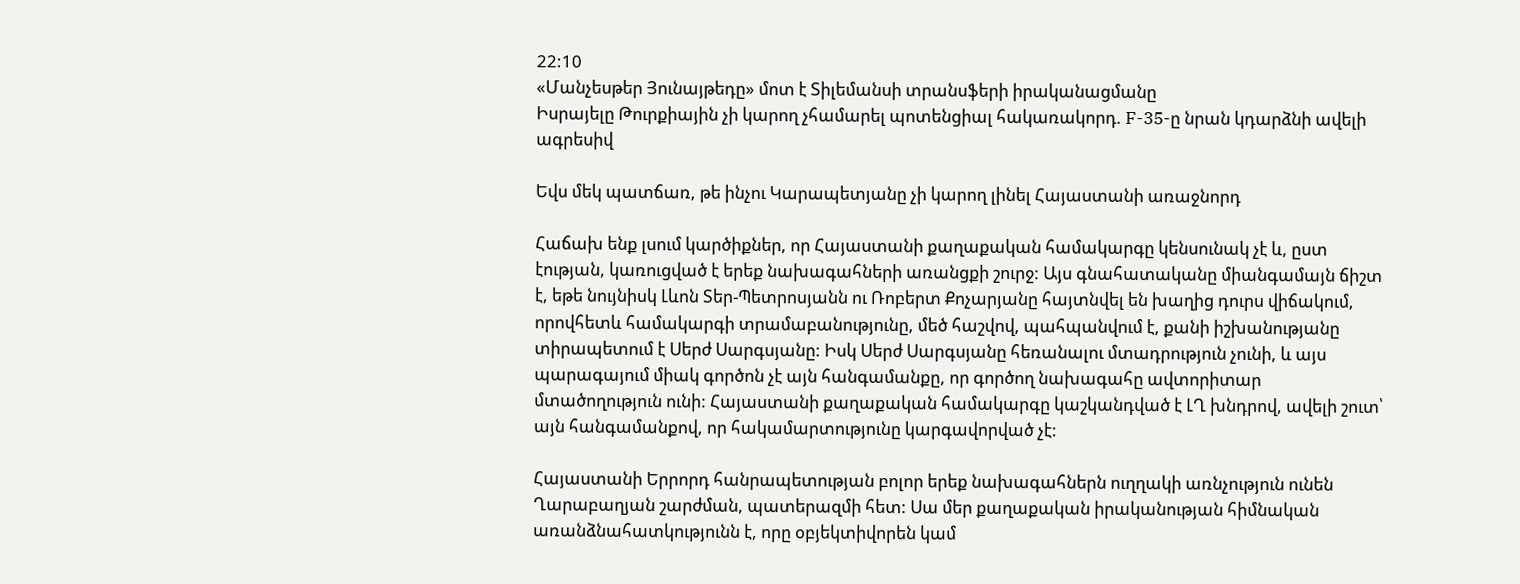22:10
«Մանչեսթեր Յունայթեդը» մոտ է Տիլեմանսի տրանսֆերի իրականացմանը
Իսրայելը Թուրքիային չի կարող չհամարել պոտենցիալ հակառակորդ. F-35-ը նրան կդարձնի ավելի ագրեսիվ

Եվս մեկ պատճառ, թե ինչու Կարապետյանը չի կարող լինել Հայաստանի առաջնորդ

Հաճախ ենք լսում կարծիքներ, որ Հայաստանի քաղաքական համակարգը կենսունակ չէ և, ըստ էության, կառուցված է երեք նախագահների առանցքի շուրջ: Այս գնահատականը միանգամայն ճիշտ է, եթե նույնիսկ Լևոն Տեր-Պետրոսյանն ու Ռոբերտ Քոչարյանը հայտնվել են խաղից դուրս վիճակում, որովհետև համակարգի տրամաբանությունը, մեծ հաշվով, պահպանվում է, քանի իշխանությանը տիրապետում է Սերժ Սարգսյանը: Իսկ Սերժ Սարգսյանը հեռանալու մտադրություն չունի, և այս պարագայում միակ գործոն չէ այն հանգամանքը, որ գործող նախագահը ավտորիտար մտածողություն ունի: Հայաստանի քաղաքական համակարգը կաշկանդված է ԼՂ խնդրով, ավելի շուտ՝ այն հանգամանքով, որ հակամարտությունը կարգավորված չէ:

Հայաստանի Երրորդ հանրապետության բոլոր երեք նախագահներն ուղղակի առնչություն ունեն Ղարաբաղյան շարժման, պատերազմի հետ: Սա մեր քաղաքական իրականության հիմնական առանձնահատկությունն է, որը օբյեկտիվորեն կամ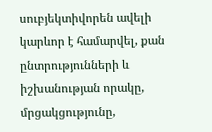սուբյեկտիվորեն ավելի կարևոր է համարվել, քան ընտրությունների և իշխանության որակը, մրցակցությունը,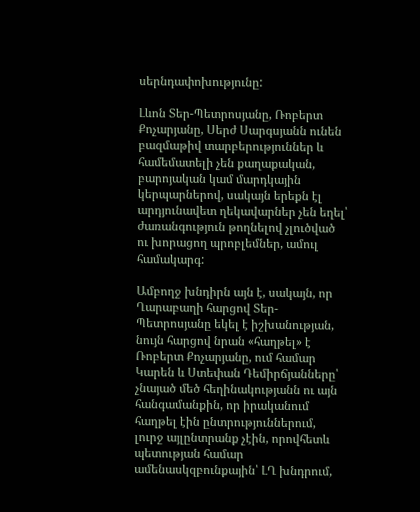սերնդափոխությունը:

Լևոն Տեր-Պետրոսյանը, Ռոբերտ Քոչարյանը, Սերժ Սարգսյանն ունեն բազմաթիվ տարբերություններ և համեմատելի չեն քաղաքական, բարոյական կամ մարդկային կերպարներով, սակայն երեքն էլ արդյունավետ ղեկավարներ չեն եղել՝ ժառանգություն թողնելով չլուծված ու խորացող պրոբլեմներ, ամուլ համակարգ:

Ամբողջ խնդիրն այն է, սակայն, որ Ղարաբաղի հարցով Տեր-Պետրոսյանը եկել է իշխանության, նույն հարցով նրան «հաղթել» է Ռոբերտ Քոչարյանը, ում համար Կարեն և Ստեփան Դեմիրճյանները՝ չնայած մեծ հեղինակությանն ու այն հանգամանքին, որ իրականում հաղթել էին ընտրություններում, լուրջ այլընտրանք չէին, որովհետև պետության համար ամենասկզբունքային՝ ԼՂ խնդրում,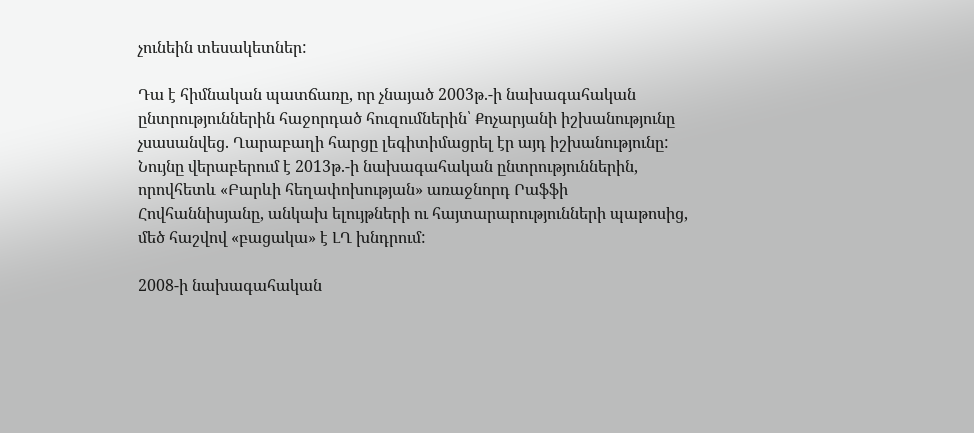չունեին տեսակետներ:

Դա է հիմնական պատճառը, որ չնայած 2003թ.-ի նախագահական ընտրություններին հաջորդած հուզումներին՝ Քոչարյանի իշխանությունը չսասանվեց. Ղարաբաղի հարցը լեգիտիմացրել էր այդ իշխանությունը: Նույնը վերաբերում է 2013թ.-ի նախագահական ընտրություններին, որովհետև «Բարևի հեղափոխության» առաջնորդ Րաֆֆի Հովհաննիսյանը, անկախ ելույթների ու հայտարարությունների պաթոսից, մեծ հաշվով «բացակա» է ԼՂ խնդրում:

2008-ի նախագահական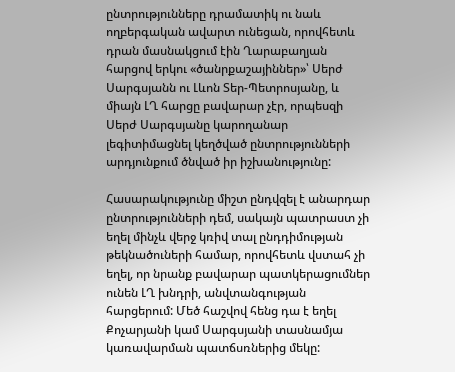ընտրությունները դրամատիկ ու նաև ողբերգական ավարտ ունեցան, որովհետև դրան մասնակցում էին Ղարաբաղյան հարցով երկու «ծանրքաշայիններ»՝ Սերժ Սարգսյանն ու Լևոն Տեր-Պետրոսյանը, և միայն ԼՂ հարցը բավարար չէր, որպեսզի Սերժ Սարգսյանը կարողանար լեգիտիմացնել կեղծված ընտրությունների արդյունքում ծնված իր իշխանությունը:

Հասարակությունը միշտ ընդվզել է անարդար ընտրությունների դեմ, սակայն պատրաստ չի եղել մինչև վերջ կռիվ տալ ընդդիմության թեկնածուների համար, որովհետև վստահ չի եղել, որ նրանք բավարար պատկերացումներ ունեն ԼՂ խնդրի, անվտանգության հարցերում: Մեծ հաշվով հենց դա է եղել Քոչարյանի կամ Սարգսյանի տասնամյա կառավարման պատճսռներից մեկը: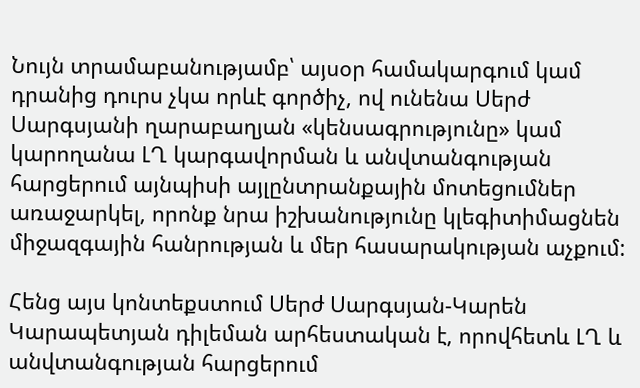Նույն տրամաբանությամբ՝ այսօր համակարգում կամ դրանից դուրս չկա որևէ գործիչ, ով ունենա Սերժ Սարգսյանի ղարաբաղյան «կենսագրությունը» կամ կարողանա ԼՂ կարգավորման և անվտանգության հարցերում այնպիսի այլընտրանքային մոտեցումներ առաջարկել, որոնք նրա իշխանությունը կլեգիտիմացնեն միջազգային հանրության և մեր հասարակության աչքում:

Հենց այս կոնտեքստում Սերժ Սարգսյան-Կարեն Կարապետյան դիլեման արհեստական է, որովհետև ԼՂ և անվտանգության հարցերում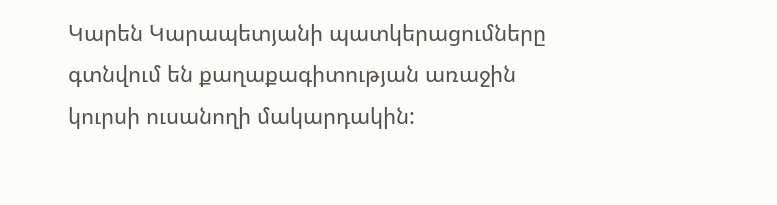Կարեն Կարապետյանի պատկերացումները գտնվում են քաղաքագիտության առաջին կուրսի ուսանողի մակարդակին: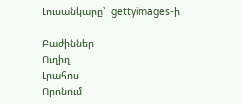Լուսանկարը՝  gettyimages-ի

Բաժիններ
Ուղիղ
Լրահոս
Որոնում